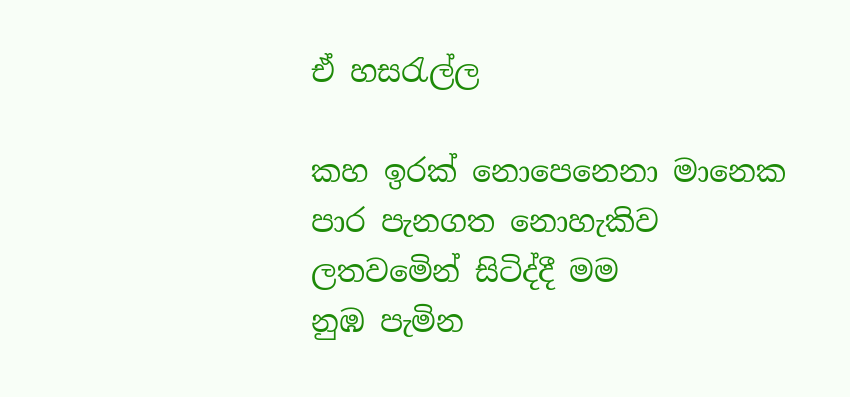ඒ හසරැල්ල

කහ ඉරක් නොපෙනෙනා මානෙක
පාර පැනගත නොහැකිව
ලතවමෙින් සිටිද්දී මම
නුඹ පැමින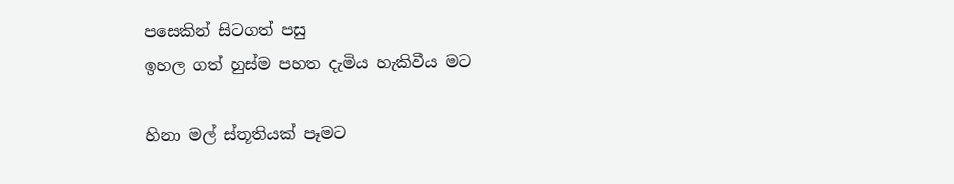පසෙකින් සිටගත් පසු
ඉහල ගත් හුස්ම පහත දැමිය හැකිවීය මට

හිනා මල් ස්තූතියක් පෑමට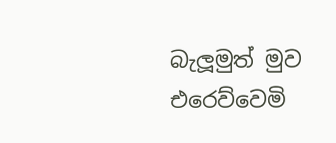බැලූමුත් මුව
එරෙව්වෙමි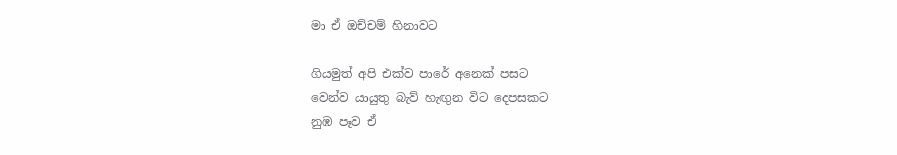මා ඒ ඔච්චම් හිනාවට

ගියමුත් අපි එක්ව පාරේ අනෙක් පසට
වෙන්ව යායුතු බැව් හැඟුන විට දෙපසකට
නුඹ පෑව ඒ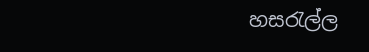හසරැල්ල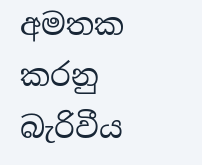අමතක කරනු බැරිවීය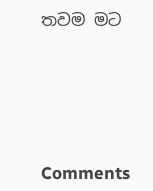තවම මට





Comments